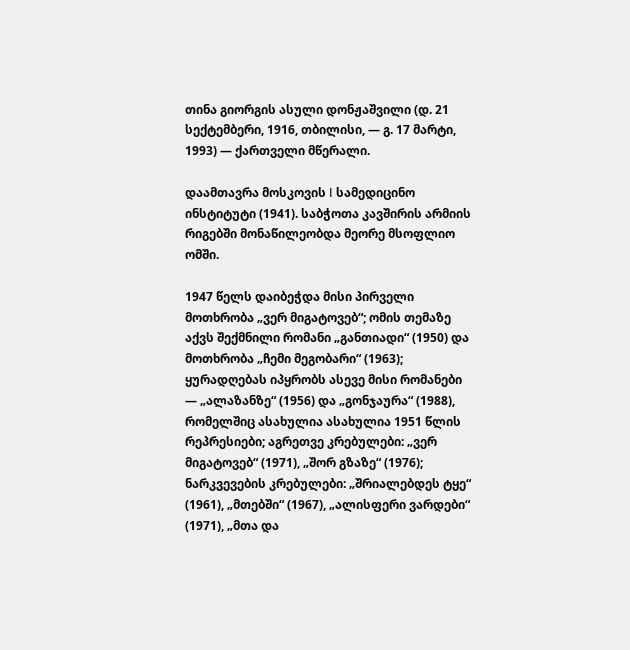თინა გიორგის ასული დონჟაშვილი (დ. 21 სექტემბერი, 1916, თბილისი, — გ. 17 მარტი, 1993) — ქართველი მწერალი.

დაამთავრა მოსკოვის I სამედიცინო ინსტიტუტი (1941). საბჭოთა კავშირის არმიის რიგებში მონაწილეობდა მეორე მსოფლიო ომში.

1947 წელს დაიბეჭდა მისი პირველი მოთხრობა „ვერ მიგატოვებ“; ომის თემაზე აქვს შექმნილი რომანი „განთიადი“ (1950) და მოთხრობა „ჩემი მეგობარი“ (1963); ყურადღებას იპყრობს ასევე მისი რომანები — „ალაზანზე“ (1956) და „გონჯაურა“ (1988), რომელშიც ასახულია ასახულია 1951 წლის რეპრესიები; აგრეთვე კრებულები: „ვერ მიგატოვებ“ (1971), „შორ გზაზე“ (1976); ნარკვევების კრებულები: „შრიალებდეს ტყე“ (1961), „მთებში“ (1967), „ალისფერი ვარდები“ (1971), „მთა და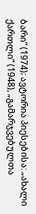ბარი“ (1974); ავტორია პიესებისა: „ახალი ქართლი“ (1948), „გამარჯვებულთა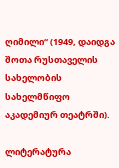ღიმილი“ (1949, დაიდგა შოთა რუსთაველის სახელობის სახელმწიფო აკადემიურ თეატრში).

ლიტერატურა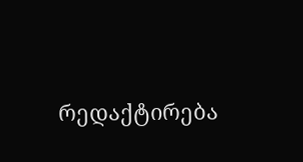რედაქტირება